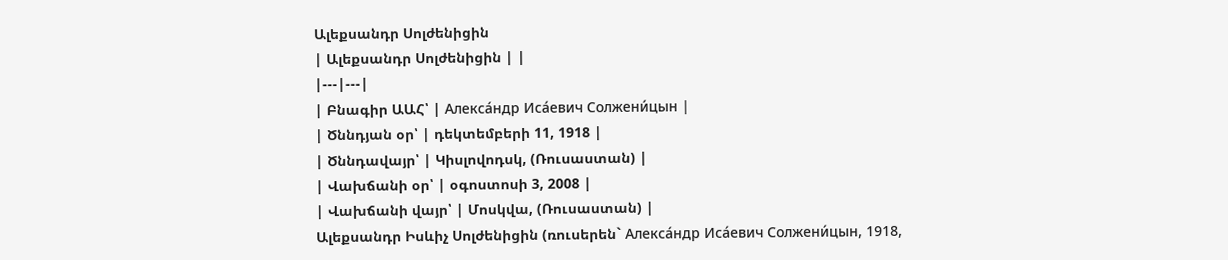Ալեքսանդր Սոլժենիցին
| Ալեքսանդր Սոլժենիցին | |
|---|---|
| Բնագիր ԱԱՀ՝ | Алекса́ндр Иса́евич Солжени́цын |
| Ծննդյան օր՝ | դեկտեմբերի 11, 1918 |
| Ծննդավայր՝ | Կիսլովոդսկ, (Ռուսաստան) |
| Վախճանի օր՝ | օգոստոսի 3, 2008 |
| Վախճանի վայր՝ | Մոսկվա, (Ռուսաստան) |
Ալեքսանդր Իսևիչ Սոլժենիցին (ռուսերեն` Алекса́ндр Иса́евич Солжени́цын, 1918,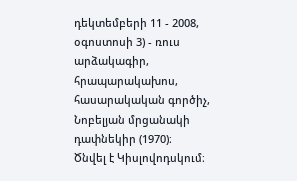դեկտեմբերի 11 - 2008, օգոստոսի 3) - ռուս արձակագիր, հրապարակախոս, հասարակական գործիչ, Նոբելյան մրցանակի դափնեկիր (1970)։
Ծնվել է Կիսլովոդսկում։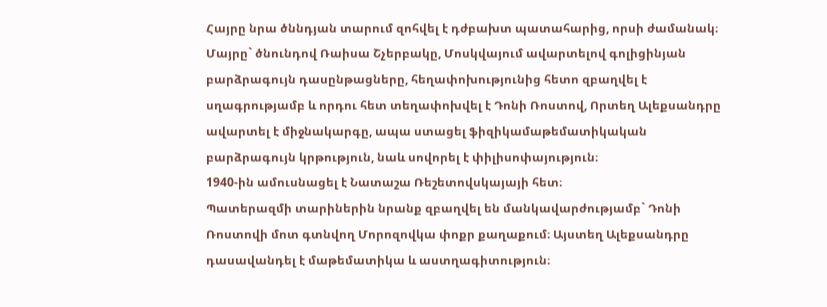Հայրը նրա ծննդյան տարում զոհվել է դժբախտ պատահարից, որսի ժամանակ։ Մայրը` ծնունդով Ռաիսա Շչերբակը, Մոսկվայում ավարտելով գոլիցինյան բարձրագույն դասընթացները, հեղափոխությունից հետո զբաղվել է սղագրությամբ և որդու հետ տեղափոխվել է Դոնի Ռոստով, Որտեղ Ալեքսանդրը ավարտել է միջնակարգը, ապա ստացել ֆիզիկամաթեմատիկական բարձրագույն կրթություն, նաև սովորել է փիլիսոփայություն։
1940-ին ամուսնացել է Նատաշա Ռեշետովսկայայի հետ։
Պատերազմի տարիներին նրանք զբաղվել են մանկավարժությամբ` Դոնի Ռոստովի մոտ գտնվող Մորոզովկա փոքր քաղաքում։ Այստեղ Ալեքսանդրը դասավանդել է մաթեմատիկա և աստղագիտություն։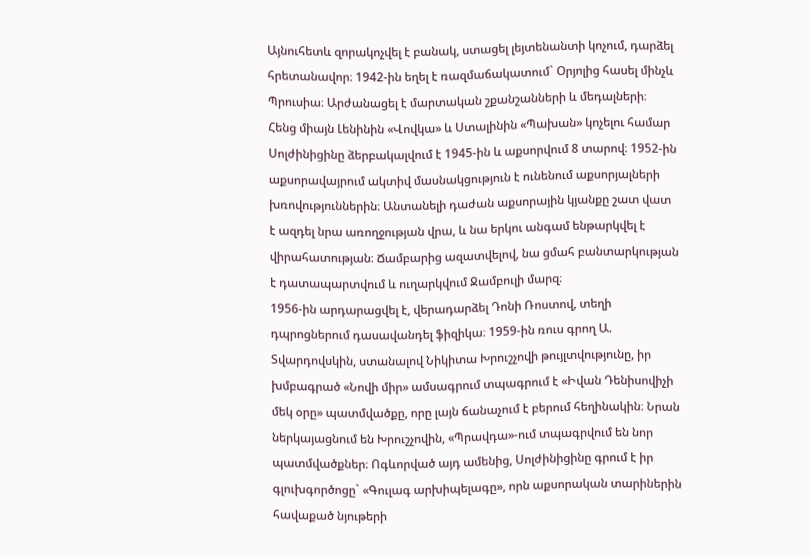Այնուհետև զորակոչվել է բանակ, ստացել լեյտենանտի կոչում, դարձել հրետանավոր։ 1942-ին եղել է ռազմաճակատում` Օրյոլից հասել մինչև Պրուսիա։ Արժանացել է մարտական շքանշանների և մեդալների։
Հենց միայն Լենինին «Վովկա» և Ստալինին «Պախան» կոչելու համար Սոլժինիցինը ձերբակալվում է 1945-ին և աքսորվում 8 տարով։ 1952-ին աքսորավայրում ակտիվ մասնակցություն է ունենում աքսորյալների խռովություններին։ Անտանելի դաժան աքսորային կյանքը շատ վատ է ազդել նրա առողջության վրա, և նա երկու անգամ ենթարկվել է վիրահատության։ Ճամբարից ազատվելով, նա ցմահ բանտարկության է դատապարտվում և ուղարկվում Ջամբուլի մարզ։
1956-ին արդարացվել է, վերադարձել Դոնի Ռոստով, տեղի դպրոցներում դասավանդել ֆիզիկա։ 1959-ին ռուս գրող Ա. Տվարդովսկին, ստանալով Նիկիտա Խրուշչովի թույլտվությունը, իր խմբագրած «Նովի միր» ամսագրում տպագրում է «Իվան Դենիսովիչի մեկ օրը» պատմվածքը, որը լայն ճանաչում է բերում հեղինակին։ Նրան ներկայացնում են Խրուշչովին, «Պրավդա»-ում տպագրվում են նոր պատմվածքներ։ Ոգևորված այդ ամենից, Սոլժինիցինը գրում է իր գլուխգործոցը` «Գուլագ արխիպելագը», որն աքսորական տարիներին հավաքած նյութերի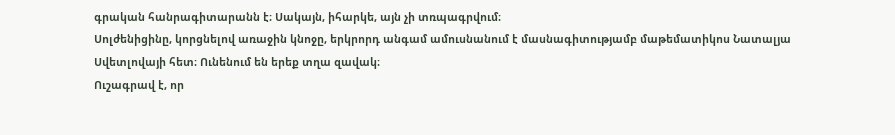գրական հանրագիտարանն է։ Սակայն, իհարկե, այն չի տռպագրվում։
Սոլժենիցինը, կորցնելով առաջին կնոջը, երկրորդ անգամ ամուսնանում է մասնագիտությամբ մաթեմատիկոս Նատալյա Սվետլովայի հետ։ Ունենում են երեք տղա զավակ։
Ուշագրավ է, որ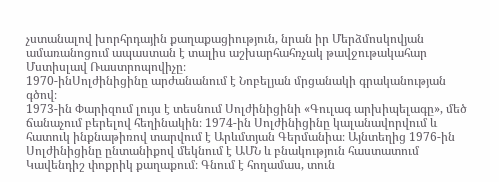չստանալով խորհրդային քաղաքացիություն, նրան իր Մերձմոսկովյան ամառանոցում ապաստան է տալիս աշխարհահռչակ թավջութակահար Մստիսլավ Ռաստրոպովիչը։
1970-ինՍոլժինիցինը արժանանում է Նոբելյան մրցանակի գրականության գծով։
1973-ին Փարիզում լույս է տեսնում Սոլժինիցինի «Գուլագ արխիպելագը», մեծ ճանաչում բերելով հեղինակին։ 1974-ին Սոլժինիցինը կալանավորվում և հատուկ ինքնաթիռով տարվում է Արևմտյան Գերմանիա։ Այնտեղից 1976-ին Սոլժինիցինը ընտանիքով մեկնում է ԱՄՆ և բնակություն հաստատում Կավենդիշ փոքրիկ քաղաքում։ Գնում է հողամաս, տուն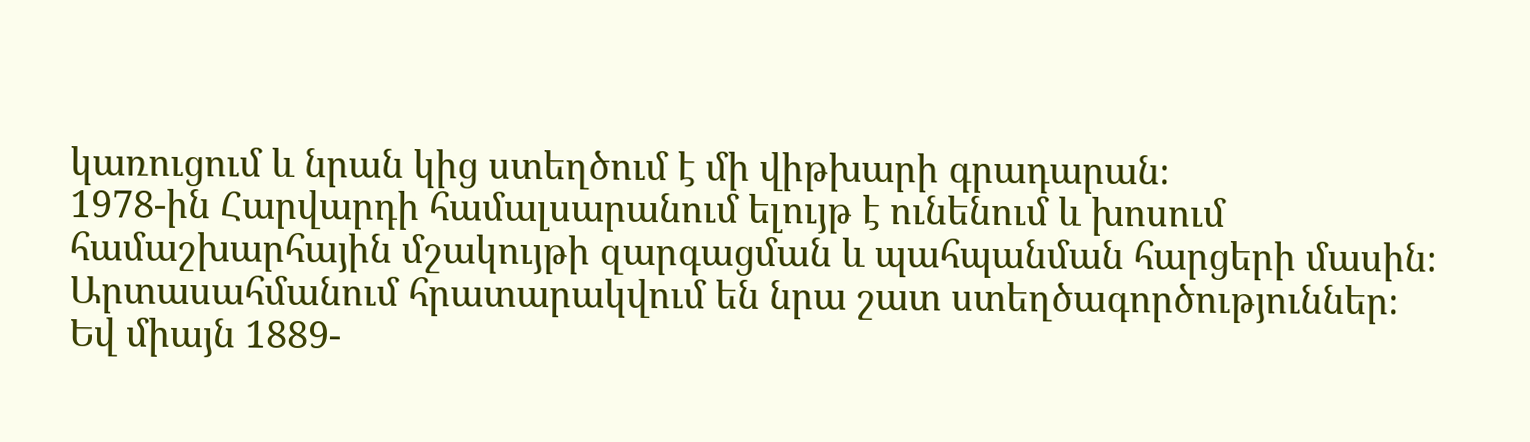կառուցում և նրան կից ստեղծում է մի վիթխարի գրադարան։
1978-ին Հարվարդի համալսարանում ելույթ է ունենում և խոսում համաշխարհային մշակույթի զարգացման և պահպանման հարցերի մասին։ Արտասահմանում հրատարակվում են նրա շատ ստեղծագործություններ։
Եվ միայն 1889-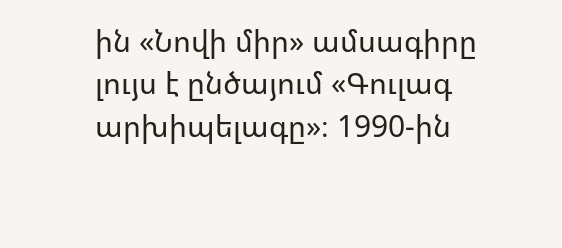ին «Նովի միր» ամսագիրը լույս է ընծայում «Գուլագ արխիպելագը»։ 1990-ին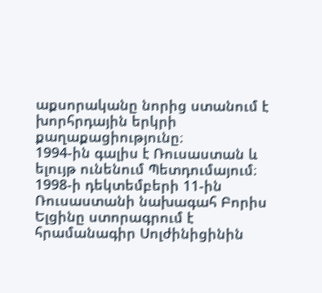աքսորականը նորից ստանում է խորհրդային երկրի քաղաքացիությունը։
1994-ին գալիս է Ռուսաստան և ելույթ ունենում Պետդումայում։ 1998-ի դեկտեմբերի 11-ին Ռուսաստանի նախագահ Բորիս Ելցինը ստորագրում է հրամանագիր Սոլժինիցինին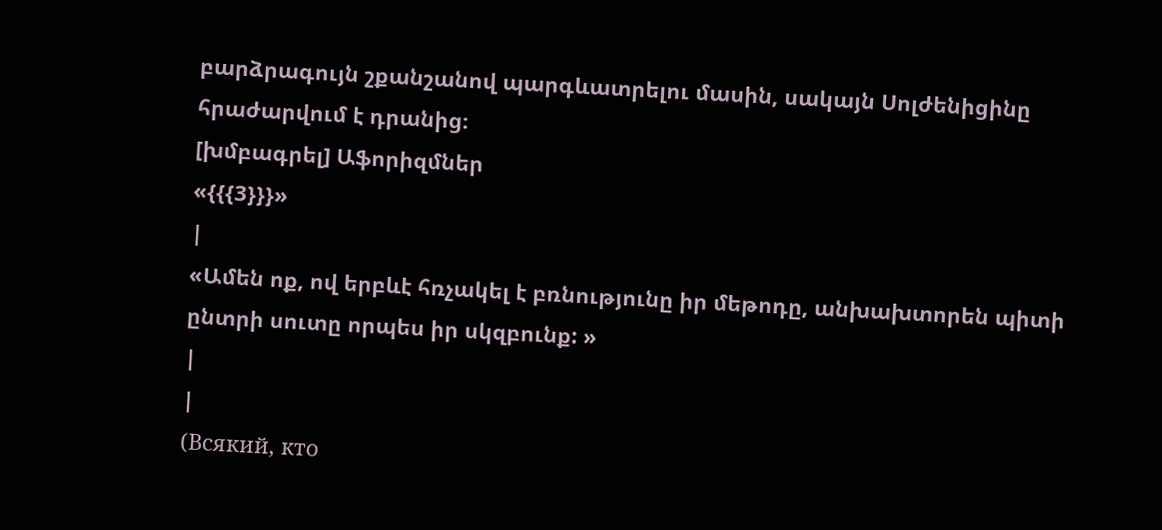բարձրագույն շքանշանով պարգևատրելու մասին, սակայն Սոլժենիցինը հրաժարվում է դրանից։
[խմբագրել] Աֆորիզմներ
«{{{3}}}»
|
«Ամեն ոք, ով երբևէ հռչակել է բռնությունը իր մեթոդը, անխախտորեն պիտի ընտրի սուտը որպես իր սկզբունք: »
|
|
(Всякий, кто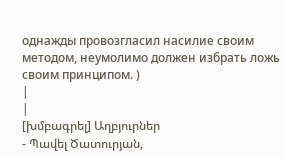однажды провозгласил насилие своим методом, неумолимо должен избрать ложь своим принципом. )
|
|
[խմբագրել] Աղբյուրներ
- Պավել Ծատուրյան,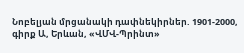Նոբելյան մրցանակի դափնեկիրներ. 1901-2000, գիրք Ա, Երևան, «ՎՄՎ-Պրինտ»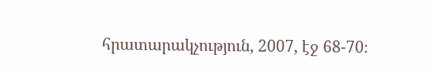հրատարակչություն, 2007, էջ 68-70։